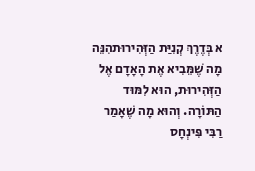א בְּדֶרֶךְ קְנִיַּת הַזְּהִירוּתהִנֵּה מָה שֶׁמֵּבִיא אֶת הָאָדָם אֶל הַזְּהִירוּת, הוּא לִמּוּד הַתּוֹרָה. וְהוּא מָה שֶׁאָמַר רַבִּי פִּינְחָס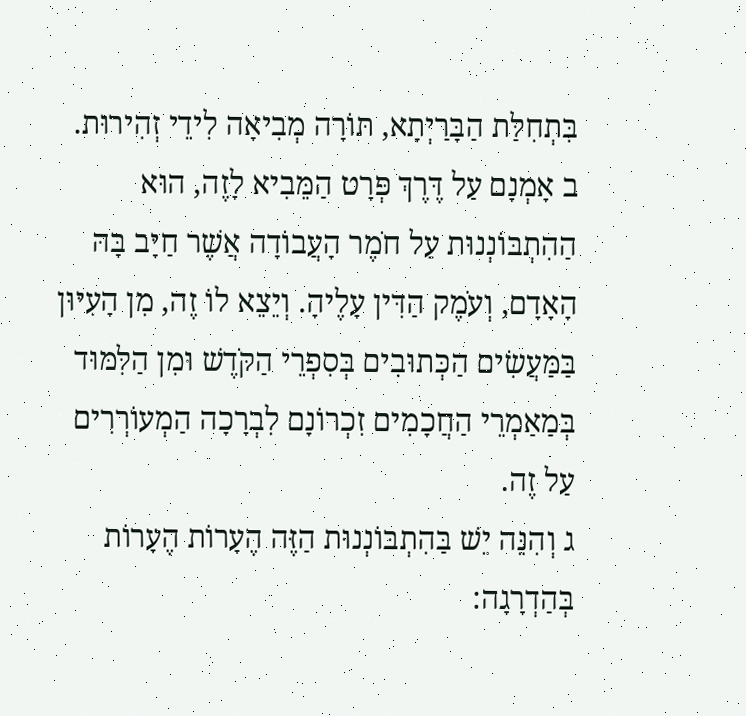בִּתְחִלַּת הַבָּרַיְתָא, תּוֹרָה מְבִיאָה לִידֵי זְהִירוּת.
ב אָמְנָם עַל דֶּרֶךְ פְּרָט הַמֵּבִיא לָזֶה, הוּא הַהִתְבּוֹנְנוּת עַל חֹמֶר הָעֲבוֹדָה אֲשֶׁר חַיָּב בָּהּ הָאָדָם, וְעֹמֶק הַדִּין עָלֶיהָ. וְיֵצֵא לוֹ זֶה, מִן הָעִיּוּן בַּמַּעֲשִׂים הַכְּתוּבִים בְּסִפְרֵי הַקֹּדֶשׁ וּמִן הַלִּמּוּד בְּמַאַמְרֵי הַחֲכָמִים זִכְרוֹנָם לִבְרָכָה הַמְעוֹרְרִים עַל זֶה.
ג וְהִנֵּה יֵשׁ בַּהִתְבּוֹנְנוּת הַזֶּה הֶעָרוֹת הֶעָרוֹת בְּהַדְרָגָה: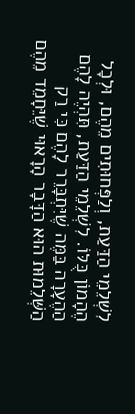לִשְׁלֵמֵי הַדַּעַת, וְלַפְּחוּתִים מֵהֶם, וּלְכָל הֶהָמוֹן כֻּלּוֹ. לִשְׁלֵמֵי הַדַּעַת, תִּהְיֶה לָהֶם הַהֶעָרָה בַּמֶּה שֶׁיִּתְבָּרֵר לָהֶם כִּי רַק הַשְּׁלֵמוּת הוּא הַדָּבָר הָרָאוּי שֶׁיֵּחָמֵד מֵהֶם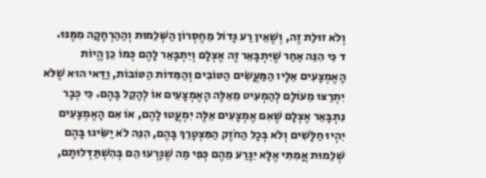וְלֹא זוּלַת זֶה, וְשֶׁאֵין רַע גָּדוֹל מֵחֶסְרוֹן הַשְּׁלֵמוּת וְהַהַרְחָקָה מִמֶּנּוּ.
ד כִּי הִנֵּה אַחַר שֶׁיִּתְבָּאֵר זֶה אֶצְלָם וְיִתְבָּאֵר לָהֶם כְּמוֹ כֵן הֱיוֹת הָאֶמְצָעִים אֵלָיו הַמַּעֲשִׂים הַטּוֹבִים וְהַמִּדּוֹת הַטּוֹבוֹת, וַדַּאי הוּא שֶׁלֹּא יִתְרַצּוּ מֵעוֹלָם לְהַמְעִיט מֵאֵלֶּה הָאֶמְצָעִים אוֹ לְהָקֵל בָּהֶם. כִּי כְּבָר נִתְבָּאֵר אֶצְלָם שֶׁאִם אֶמְצָעִים אֵלֶּה יִמְעֲטוּ לָהֶם, אוֹ אִם הָאֶמְצָעִים יִהְיוּ חַלָּשִׁים וְלֹא בְּכָל הַחֹזֶק הַמִּצְטָרֵךְ בָּהֶם, הִנֵּה לֹא יַשִּׂיגוּ בָּהֶם שְׁלֵמוּת אֲמִתִּי אֶלָּא יִגָּרַע מֵהֶם כְּפִי מַה שֶׁגָּרְעוּ הֵם בְּהִשְׁתַּדְּלוּתָם,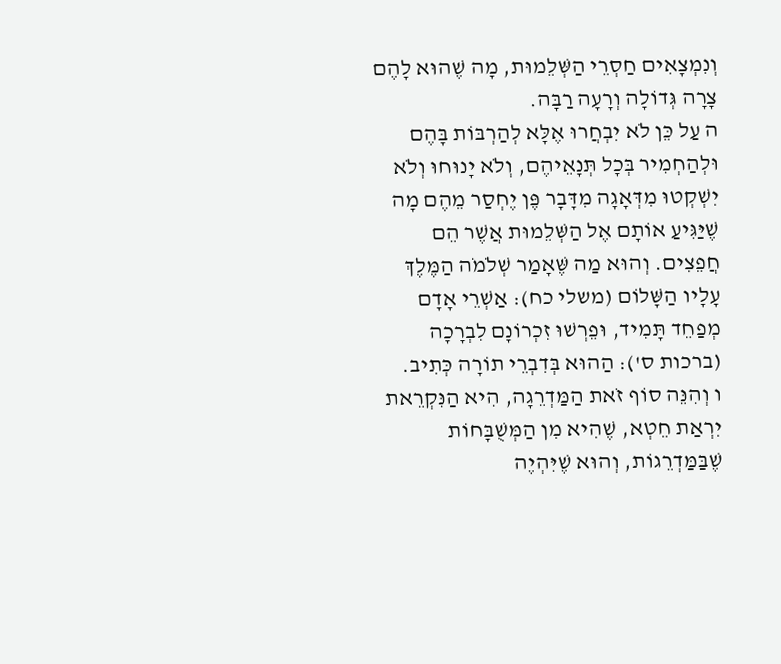וְנִמְצָאִים חַסְרֵי הַשְּׁלֵמוּת, מָה שֶׁהוּא לָהֶם צָרָה גְּדוֹלָה וְרָעָה רַבָּה.
ה עַל כֵּן לֹא יִבְחֲרוּ אֶלָּא לְהַרְבּוֹת בָּהֶם וּלְהַחְמִיר בְּכָל תְּנָאֵיהֶם, וְלֹא יָנוּחוּ וְלֹא יִשְׁקְטוּ מִדְּאָגָה מִדָּבָר פֶּן יֶחְסַר מֵהֶם מָה שֶׁיַּגִּיעַ אוֹתָם אֶל הַשְּׁלֵמוּת אֲשֶׁר הֵם חֲפֵצִים. וְהוּא מַה שֶּׁאָמַר שְׁלֹמֹה הַמֶּלֶךְ עָלָיו הַשָּׁלוֹם (משלי כח): אַשְׁרֵי אָדָם מְפַחֵד תָּמִיד, וּפֵרְשׁוּ זִכְרוֹנָם לִבְרָכָה (ברכות ס'): הַהוּא בְּדִבְרֵי תוֹרָה כְּתִיב.
ו וְהִנֵּה סוֹף זֹאת הַמַּדְרֵגָה, הִיא הַנִּקְרֵאת יִרְאַת חֵטְא, שֶׁהִיא מִן הַמְּשֻׁבָּחוֹת שֶׁבַּמַּדְרֵגוֹת, וְהוּא שֶׁיִּהְיֶה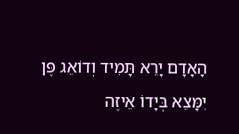הָאָדָם יָרֵא תָּמִיד וְדוֹאֵג פֶּן יִמָּצֵא בְּיָדוֹ אֵיזֶה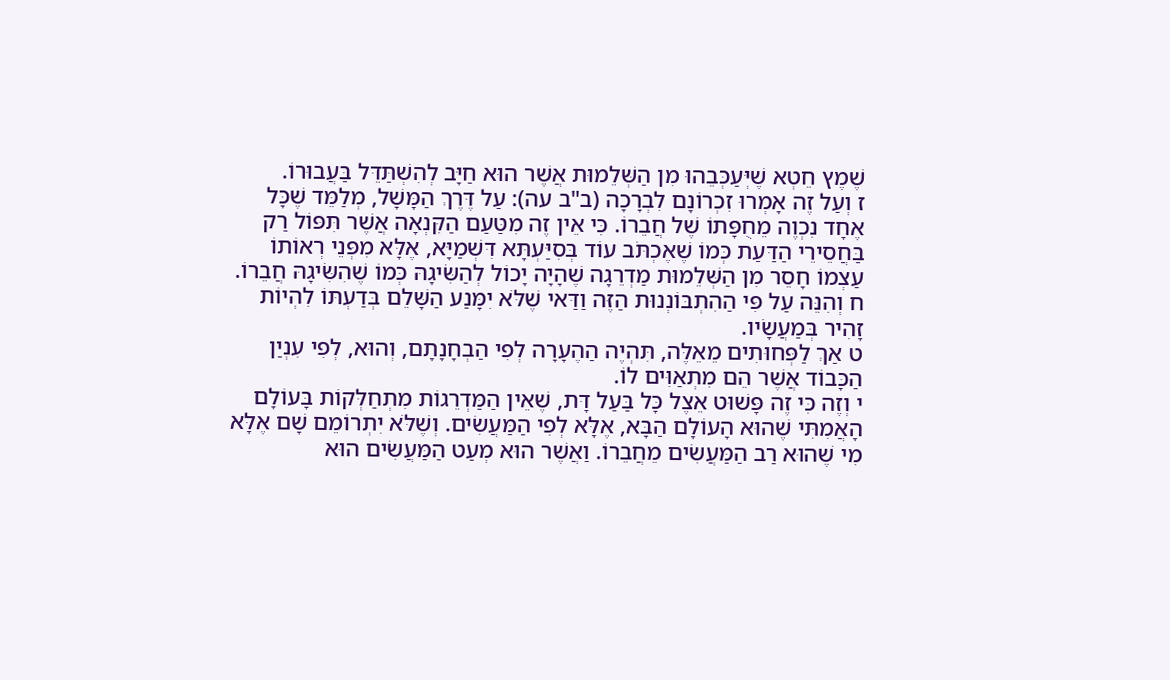שֶׁמֶץ חֵטְא שֶׁיְּעַכְּבֵהוּ מִן הַשְּׁלֵמוּת אֲשֶׁר הוּא חַיָּב לְהִשְׁתַּדֵּל בַּעֲבוּרוֹ.
ז וְעַל זֶה אָמְרוּ זִכְרוֹנָם לִבְרָכָה (ב"ב עה): עַל דֶּרֶךְ הַמָּשָׁל, מְלַמֵּד שֶׁכָּל אֶחָד נִכְוֶה מֵחֻפָּתוֹ שֶׁל חֲבֵרוֹ. כִּי אֵין זֶה מִטַּעַם הַקִּנְאָה אֲשֶׁר תִּפּוֹל רַק בַּחֲסֵירֵי הַדַּעַת כְּמוֹ שֶׁאֶכְתֹּב עוֹד בְּסִיַּעְתָּא דִּשְׁמַיָּא, אֶלָּא מִפְּנֵי רְאוֹתוֹ עַצְמוֹ חָסֵר מִן הַשְּׁלֵמוּת מַדְרֵגָה שֶׁהָיָה יָכוֹל לְהַשִּׂיגָהּ כְּמוֹ שֶׁהִשִּׂיגָהּ חֲבֵרוֹ.
ח וְהִנֵּה עַל פִּי הַהִתְבּוֹנְנוּת הַזֶּה וַדַּאי שֶׁלֹּא יִמָּנַע הַשָּׁלֵם בְּדַעְתּוֹ לִהְיוֹת זָהִיר בְּמַעֲשָׂיו.
ט אַךְ לַפְּחוּתִים מֵאֵלֶּה, תִּהְיֶה הַהֶעָרָה לְפִי הַבְחָנָתָם, וְהוּא, לְפִי עִנְיַן הַכָּבוֹד אֲשֶׁר הֵם מִתְאַוִּים לוֹ.
י וְזֶה כִּי זֶה פָּשׁוּט אֵצֶל כָּל בַּעַל דָּת, שֶׁאֵין הַמַּדְרֵגוֹת מִתְחַלְּקוֹת בָּעוֹלָם הָאֲמִתִּי שֶׁהוּא הָעוֹלָם הַבָּא, אֶלָּא לְפִי הַמַּעֲשִׂים. וְשֶׁלֹּא יִתְרוֹמֵם שָׁם אֶלָּא מִי שֶׁהוּא רַב הַמַּעֲשִׂים מֵחֲבֵרוֹ. וַאֲשֶׁר הוּא מְעַט הַמַּעֲשִׂים הוּא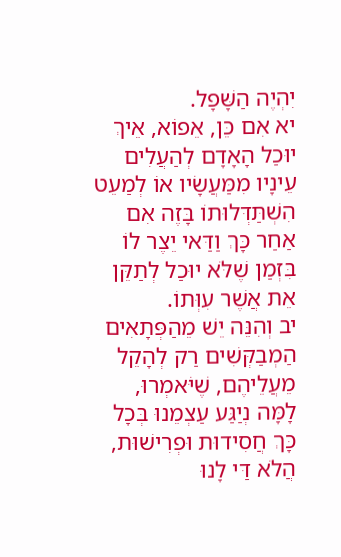יִהְיֶה הַשָּׁפָל.
יא אִם כֵּן, אֵפוֹא, אֵיךְ יוּכַל הָאָדָם לְהַעֲלִים עֵינָיו מִמַּעֲשָׂיו אוֹ לְמַעֵט הִשְׁתַּדְּלוּתוֹ בָּזֶה אִם אַחַר כָּךְ וַדַּאי יֵצֶר לוֹ בִּזְמַן שֶׁלֹּא יוּכַל לְתַקֵּן אֵת אֲשֶׁר עִוְּתוֹ.
יב וְהִנֵּה יֵשׁ מֵהַפְּתָאִים הַמְבַקְּשִׁים רַק לְהָקֵל מֵעֲלֵיהֶם, שֶׁיֹּאמְרוּ, לָמָּה נְיַגַּע עַצְמֵנוּ בְּכָל כָּךְ חֲסִידוּת וּפְרִישׁוּת, הֲלֹא דַּי לָנוּ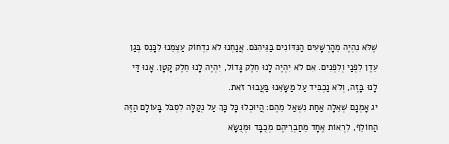שֶׁלֹּא נִהְיֶה מֵהָרְשָׁעִים הַנִּדּוֹנִים בַּגֵּיהִנֹּם. אֲנַחְנוּ לֹא נִדְחוֹק עַצְמֵנוּ לִכָּנֵס בְּגַן עֵדֶן לִפְנַי וְלִפְנִים. אִם לֹא יִהְיֶה לָנוּ חֵלֶק גָּדוֹל, יִהְיֶה לָנוּ חֵלֶק קָטָן. אָנוּ דַּי לָנוּ בָּזֶה, וְלֹא נַכְבִּיד עַל מַשָּׂאֵנוּ בַּעֲבוּר זֹאת.
יג אָמְנָם שְׁאֵלָה אַחַת נִשְׁאַל מֵהֶם: הֲיוּכְלוּ כָּל כָּךְ עַל נְקַלָּה לִסְבֹּל בָּעוֹלָם הַזֶּה הַחוֹלֵף, לִרְאוֹת אֶחָד מֵחַבְרֵיהֶם מְכֻבָּד וּמְנֻשָּׂא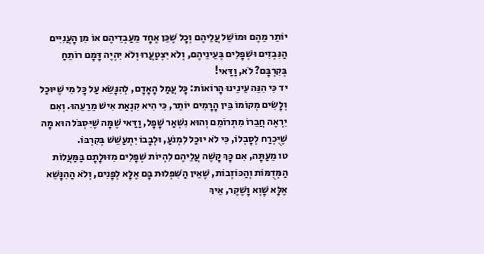יוֹתֵר מֵהֶם וּמוֹשֵׁל עֲלֵיהֶם וְכָל שֶׁכֵּן אֶחָד מֵעַבְדֵיהֶם אוֹ מִן הָעֲנִיִּים הַנִּבְזִים וּשְׁפָלִים בְּעֵינֵיהֶם, וְלֹא יִצְטַעֲרוּ וְלֹא יִהְיֶה דָּמָם רוֹתֵחַ בְּקִרְבָּם? לֹא, וַדַּאי!
יד כִּי הִנֵּה עֵינֵינוּ הָרוֹאוֹת: כָּל עֲמַל הָאָדָם, לְהִנָּשֵׂא עַל כָּל מִי שֶׁיּוּכַל וְלָשִׂים מְקוֹמוֹ בֵּין הָרָמִים יוֹתֵר, כִּי הִיא קִנְאַת אִישׁ מֵרֵעֵהוּ. וְאִם יִרְאֶה חֲבֵרוֹ מִתְרוֹמֵם וְהוּא נִשְׁאַר שָׁפָל, וַדַּאי שֶׁמָּה שֶׁיִּסְבֹּל הוּא מָה שֶׁיֻּכְרַח לְסָבְלוֹ, כִּי לֹא יוּכַל לִמְנֹעַ, וּלְבָבוֹ יִתְעַשֵּׁשׁ בְּקִרְבּוֹ.
טו מֵעַתָּה, אִם כָּךְ קָשֶׁה עֲלֵיהֶם לִהְיוֹת שְׁפָלִים מִזּוּלָתָם בַּמַּעֲלוֹת הַמְּדֻמּוֹת וְהַכּוֹזְבוֹת, שֶׁאֵין הַשִּׁפְלוּת בָּם אֶלָּא לְפָנִים, וְלֹא הַהִנָּשֵׁא אֶלָּא שָׁוְא וָשֶׁקֶר, אֵיךְ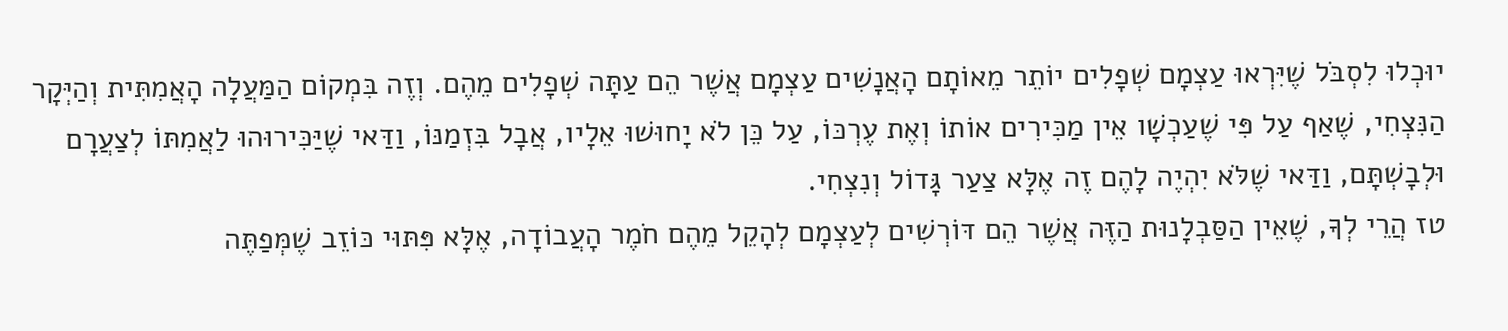יוּכְלוּ לִסְבֹּל שֶׁיִּרְאוּ עַצְמָם שְׁפָלִים יוֹתֵר מֵאוֹתָם הָאֲנָשִׁים עַצְמָם אֲשֶׁר הֵם עַתָּה שְׁפָלִים מֵהֶם. וְזֶה בִּמְקוֹם הַמַּעֲלָה הָאֲמִתִּית וְהַיְּקָר הַנִּצְחִי, שֶׁאַף עַל פִּי שֶׁעַכְשָׁו אֵין מַכִּירִים אוֹתוֹ וְאֶת עֶרְכּוֹ, עַל כֵּן לֹא יָחוּשׁוּ אֵלָיו, אֲבָל בִּזְמַנּוֹ, וַדַּאי שֶׁיַּכִּירוּהוּ לַאֲמִתּוֹ לְצַעֲרָם וּלְבָשְׁתָּם, וַדַּאי שֶׁלֹּא יִהְיֶה לָהֶם זֶה אֶלָּא צַעַר גָּדוֹל וְנִצְחִי.
טז הֲרֵי לְךָ, שֶׁאֵין הַסַּבְלָנוּת הַזֶּה אֲשֶׁר הֵם דּוֹרְשִׁים לְעַצְמָם לְהָקֵל מֵהֶם חֹמֶר הָעֲבוֹדָה, אֶלָּא פִּתּוּי כּוֹזֵב שֶׁמְּפַתֶּה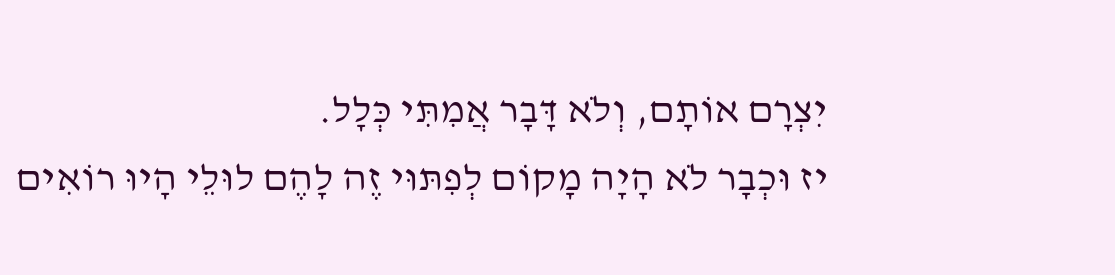יִצְרָם אוֹתָם, וְלֹא דָּבָר אֲמִתִּי כְּלָל.
יז וּכְבָר לֹא הָיָה מָקוֹם לְפִתּוּי זֶה לָהֶם לוּלֵי הָיוּ רוֹאִים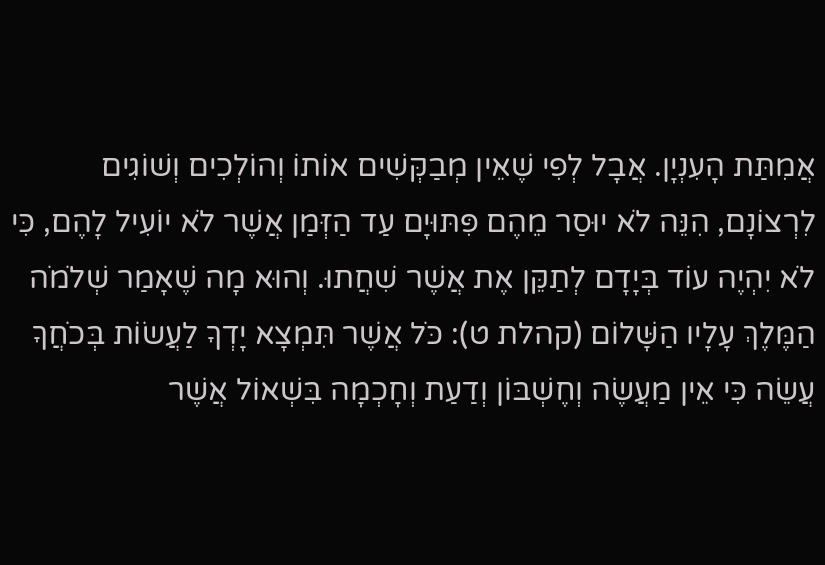אֲמִתַּת הָעִנְיָן. אֲבָל לְפִי שֶׁאֵין מְבַקְּשִׁים אוֹתוֹ וְהוֹלְכִים וְשׁוֹגִים לִרְצוֹנָם, הִנֵּה לֹא יוּסַר מֵהֶם פִּתּוּיָם עַד הַזְּמַן אֲשֶׁר לֹא יוֹעִיל לָהֶם, כִּי לֹא יִהְיֶה עוֹד בְּיָדָם לְתַקֵּן אֶת אֲשֶׁר שִׁחֲתוּ. וְהוּא מָה שֶׁאָמַר שְׁלֹמֹה הַמֶּלֶךְ עָלָיו הַשָּׁלוֹם (קהלת ט): כֹּל אֲשֶׁר תִּמְצָא יָדְךָ לַעֲשׂוֹת בְּכֹחֲךָ עֲשֵׂה כִּי אֵין מַעֲשֶׂה וְחֶשְׁבּוֹן וְדַעַת וְחָכְמָה בִּשְׁאוֹל אֲשֶׁר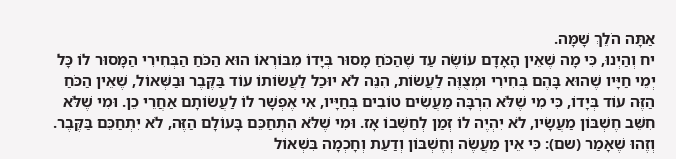אַתָּה הֹלֵךְ שָׁמָּה.
יח וְהַיְנוּ, כִּי מָה שֶׁאֵין הָאָדָם עוֹשֶׂה עַד שֶׁהַכֹּחַ מָסוּר בְּיָדוֹ מִבּוֹרְאוֹ הוּא הַכֹּחַ הַבְּחִירִי הַמָּסוּר לוֹ כָּל יְמֵי חַיָּיו שֶׁהוּא בָּהֶם בְּחִירִי וּמְצֻוֶּה לַעֲשׂוֹת, הִנֵּה לֹא יוּכַל לַעֲשׂוֹתוֹ עוֹד בַּקֶּבֶר וּבַשְּׁאוֹל, שֶׁאֵין הַכֹּחַ הַזֶּה עוֹד בְּיָדוֹ, כִּי מִי שֶׁלֹּא הִרְבָּה מַעֲשִׂים טוֹבִים בְּחַיָּיו, אִי אֶפְשָׁר לוֹ לַעֲשׂוֹתָם אַחֲרֵי כֵן. וּמִי שֶׁלֹּא חִשֵּׁב חֶשְׁבּוֹן מַעֲשָׂיו, לֹא יִהְיֶה לוֹ זְמַן לְחַשְּׁבוֹ אָז. וּמִי שֶׁלֹּא הִתְחַכֵּם בָּעוֹלָם הַזֶּה, לֹא יִתְחַכֵּם בַּקֶּבֶר. וְזֶהוּ שֶׁאָמַר (שם): כִּי אֵין מַעֲשֶׂה וְחֶשְׁבּוֹן וְדַעַת וְחָכְמָה בִּשְׁאוֹל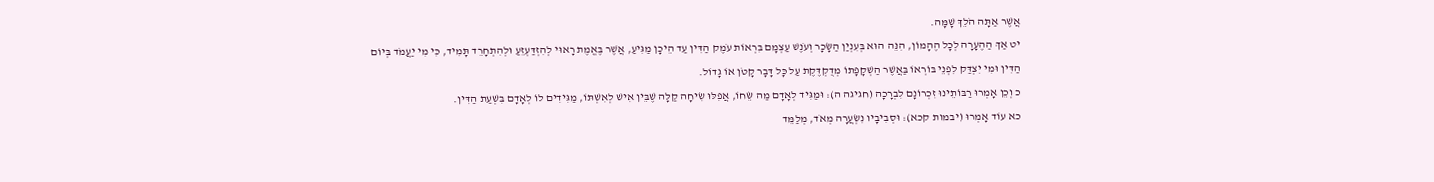אֲשֶׁר אַתָּה הֹלֵךְ שָׁמָּה.
יט אַךְ הַהֶעָרָה לְכָל הֶהָמוֹן, הִנֵּה הוּא בְּעִנְיַן הַשָּׂכָר וְעֹנֶשׁ עַצְמָם בִּרְאוֹת עֹמֶק הַדִּין עַד הֵיכָן מַגִּיעַ, אֲשֶׁר בֶּאֱמֶת רָאוּי לְהִזְדַּעְזֵעַ וּלְהִתְחָרֵד תָּמִיד, כִּי מִי יַעֲמֹד בְּיוֹם הַדִּין וּמִי יִצְדַּק לִפְנֵי בּוֹרְאוֹ בַּאֲשֶׁר הַשְׁקָפָתוֹ מְדֻקְדֶּקֶת עַל כָּל דָּבָר קָטֹן אוֹ גָדוֹל.
כ וְכֵן אָמְרוּ רַבּוֹתֵינוּ זִכְרוֹנָם לִבְרָכָה (חגיגה ה): וּמַגִּיד לְאָדָם מַה שֵּׂחוֹ, אֲפִלּוּ שִׂיחָה קַלָּה שֶׁבֵּין אִישׁ לְאִשְׁתּוֹ, מַגִּידִים לוֹ לְאָדָם בִּשְׁעַת הַדִּין.
כא עוֹד אָמְרוּ (יבמות קכא): וּסְבִיבָיו נִשְׂעֲרָה מְאֹד, מְלַמֵּד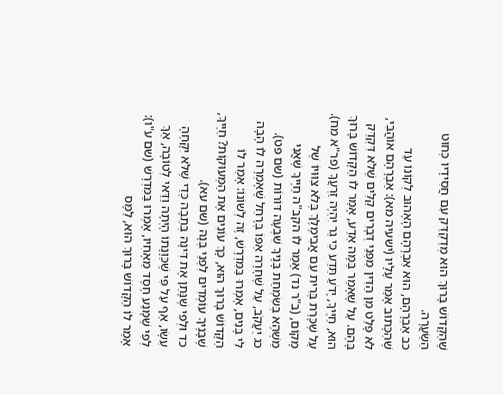שֶׁהַקָּדוֹשׁ בָּרוּךְ הוּא מְדַקְדֵּק עִם חֲסִידָיו כְּחוּט הַשַּׂעֲרָה.
כב אַבְרָהָם, הוּא אַבְרָהָם הָאָהוּב לְקוֹנוֹ עַד שֶׁהַכָּתוּב אָמַר עָלָיו (ישעיה מא): אַבְרָהָם אוֹהֲבִי, לֹא פָּלַט מִן הַדִּין מִפְּנֵי דְּבָרִים קַלִּים שֶׁלֹּא דִּקְדֵּק בָּהֶם. עַל שֶׁאָמַר בַּמָּה אֵדַע, אָמַר לוֹ הַקָּדוֹשׁ בָּרוּךְ הוּא, חַיֶּיךָ, יָדֹעַ תֵּדַע כִּי גֵר יִהְיֶה זַרְעֲךָ (פר"א מח). עַל שֶׁכָּרַת בְּרִית עִם אֲבִימֶלֶךְ בְּלֹא צִוּוּיוֹ שֶׁל מָקוֹם, (ב"ר נד) אָמַר לוֹ הקב"ה חַיֶּיךָ שֶׁאֲנִי מַשְׁהֶא בְּשִׂמְחַת בָּנֶיךָ שִׁבְעָה דּוֹרוֹת (שם פט).
כג יַעֲקֹב, עַל שֶׁחָרָה אַפּוֹ בְּרָחֵל שֶׁאָמְרָה לוֹ הָבָה לִי בָּנִים, אָמְרוּ בַּמִּדְרָשׁ, זֶה לְשׁוֹנוֹ: אָמַר לוֹ הַקָּדוֹשׁ בָּרוּךְ הוּא, כָּךְ עוֹנִים אֶת הַמְּעוּקוֹת? חַיֶּיךָ, שֶׁבָּנֶיךָ עוֹמְדִים לִפְנֵי בְּנָהּ (שם עא).
כד וּלְפִי שֶׁנָּתַן אֶת דִּינָהּ בְּתֵבָה כְּדֵי שֶׁלֹּא יִקָּחֶהָ עֵשָׂו, אַף עַל פִּי שֶׁכַּוָּנָתוֹ הָיְתָה וַדַּאי לְטוֹבָה, אַךְ לְפִי שֶׁמָּנַע חֶסֶד מֵאָחִיו, אָמְרוּ בַּמִּדְרָשׁ (שם ע"ו): אָמַר לוֹ הַקָּדוֹשׁ בָּרוּךְ הוּא, לַמָּס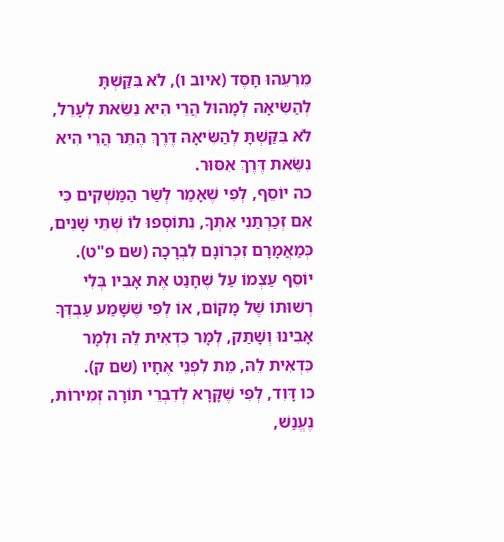מֵרֵעֵהוּ חָסֶד (איוב ו), לֹא בִּקַּשְׁתָּ לְהַשִּׂיאָהּ לְמָהוּל הֲרֵי הִיא נִשֵּׂאת לְעָרֵל, לֹא בִּקַּשְׁתָּ לְהַשִּׂיאָהּ דֶּרֶךְ הֶתֵּר הֲרֵי הִיא נִשֵּׂאת דֶּרֶךְ אִסּוּר.
כה יוֹסֵף, לְפִי שֶׁאָמַר לְשַׂר הַמַּשְׁקִים כִּי אִם זְכַרְתַּנִי אִתְּךָ, נִתּוֹסְפוּ לוֹ שְׁתֵּי שָׁנִים, כְּמַאֲמָרָם זִכְרוֹנָם לִבְרָכָה (שם פ"ט). יוֹסֵף עַצְמוֹ עַל שֶׁחָנַט אֶת אָבִיו בְּלִי רְשׁוּתוֹ שֶׁל מָקוֹם, אוֹ לְפִי שֶׁשָּׁמַע עַבְדְּךָ אָבִינוּ וְשָׁתַק, לְמָר כִּדְאִית לֵהּ וּלְמָר כִּדְאִית לֵהּ, מֵת לִפְנֵי אֶחָיו (שם ק).
כו דָּוִד, לְפִי שֶׁקָּרָא לְדִבְרֵי תוֹרָה זְמִירוֹת, נֶעֱנַשׁ,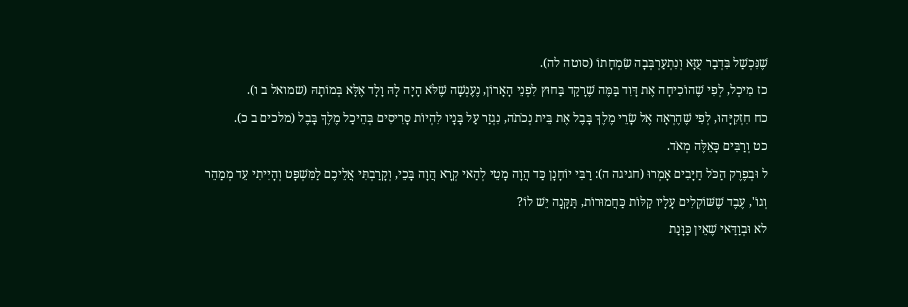שֶׁנִּכְשַׁל בִּדְבַר עֻזָּא וְנִתְעַרְבְּבָה שִׂמְחָתוֹ (סוטה לה).
כז מִיכְל, לְפִי שֶׁהוֹכִיחָה אֶת דָּוִד בַּמֶּה שֶׁרָקַד בַּחוּץ לִפְנֵי הָאָרוֹן, נֶעֶנְשָׁה שֶׁלֹּא הָיָה לָהּ וָלָד אֶלָּא בְּמוֹתָהּ (שמואל ב ו).
כח חִזְקִיָּהוּ, לְפִי שֶׁהֶרְאָה אֶל שָׂרֵי מֶלֶךְ בָּבֶל אֶת בֵּית נְכֹתֹה, נִגְזַר עַל בָּנָיו לִהְיוֹת סָרִיסִים בְּהֵיכַל מֶלֶךְ בָּבֶל (מלכים ב כ).
כט וְרַבִּים כָּאֵלֶּה מְאֹד.
ל וּבְפֶרֶק הַכֹּל חַיָּבִים אָמְרוּ (חגיגה ה): רַבִּי יוֹחָנָן כַּד הֲוָה מָטֵי לְהַאי קְרָא הֲוָה בָּכֵי, וְקָרַבְתִּי אֲלֵיכֶם לַמִּשְׁפָּט וְהָיִיתִי עֵד מְמַהֵר וְגוֹ', עֶבֶד שֶׁשּׁוֹקְלִים עָלָיו קַלּוֹת כַּחֲמוּרוֹת, תַּקָּנָה יֵשׁ לוֹ?
לא וּבְוַדַּאי שֶׁאֵין כַּוָּנַת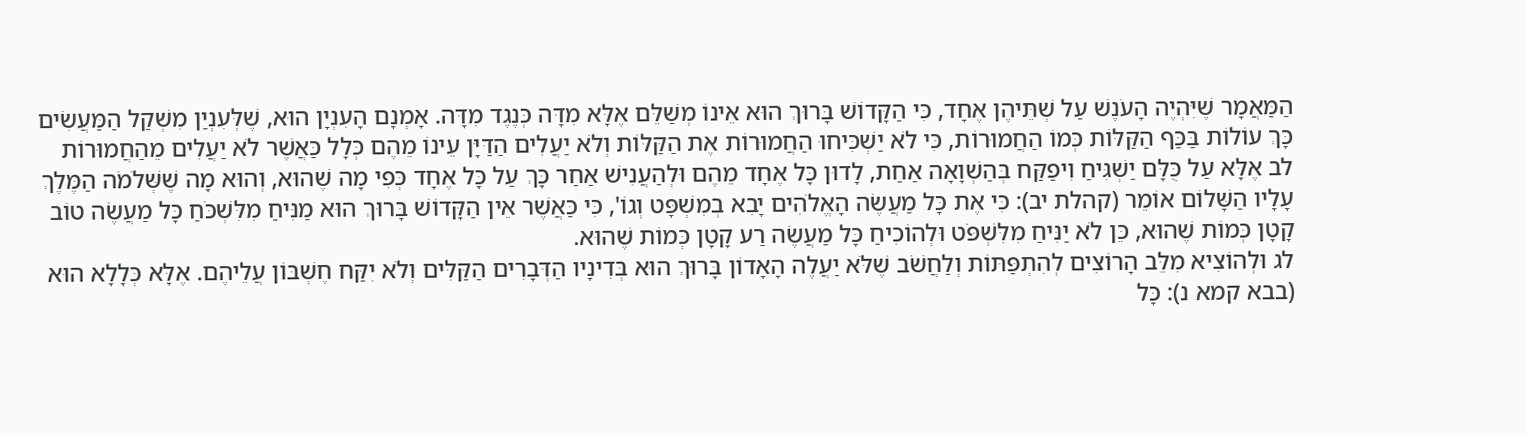הַמַּאֲמָר שֶׁיִּהְיֶה הָעֹנֶשׁ עַל שְׁתֵּיהֶן אֶחָד, כִּי הַקָּדוֹשׁ בָּרוּךְ הוּא אֵינוֹ מְשַׁלֵּם אֶלָּא מִדָּה כְּנֶגֶד מִדָּה. אָמְנָם הָעִנְיָן הוּא, שֶׁלְּעִנְיַן מִשְׁקַל הַמַּעֲשִׂים כָּךְ עוֹלוֹת בַּכַּף הַקַּלּוֹת כְּמוֹ הַחֲמוּרוֹת, כִּי לֹא יַשְׁכִּיחוּ הַחֲמוּרוֹת אֶת הַקַּלּוֹת וְלֹא יַעֲלִים הַדַּיָּן עֵינוֹ מֵהֶם כְּלָל כַּאֲשֶׁר לֹא יַעֲלִים מֵהַחֲמוּרוֹת
לב אֶלָּא עַל כֻּלָּם יַשְׁגִּיחַ וִיפַקַּח בְּהַשְׁוָאָה אַחַת, לָדוּן כָּל אֶחָד מֵהֶם וּלְהַעֲנִישׁ אַחַר כָּךְ עַל כָּל אֶחָד כְּפִי מָה שֶׁהוּא, וְהוּא מָה שֶׁשְּׁלֹמֹה הַמֶּלֶךְ עָלָיו הַשָּׁלוֹם אוֹמֵר (קהלת יב): כִּי אֶת כָּל מַעֲשֶׂה הָאֱלֹהִים יָבִא בְמִשְׁפָּט וְגוֹ', כִּי כַּאֲשֶׁר אֵין הַקָּדוֹשׁ בָּרוּךְ הוּא מַנִּיחַ מִלִּשְׁכֹּחַ כָּל מַעֲשֶׂה טוֹב קָטָן כְּמוֹת שֶׁהוּא, כֵּן לֹא יַנִּיחַ מִלִּשְׁפֹּט וּלְהוֹכִיחַ כָּל מַעֲשֶׂה רַע קָטָן כְּמוֹת שֶׁהוּא.
לג וּלְהוֹצִיא מִלֵּב הָרוֹצִים לְהִתְפַּתּוֹת וְלַחֲשֹׁב שֶׁלֹּא יַעֲלֶה הָאָדוֹן בָּרוּךְ הוּא בְּדִינָיו הַדְּבָרִים הַקַּלִּים וְלֹא יִקַּח חֶשְׁבּוֹן עֲלֵיהֶם. אֶלָּא כְּלָלָא הוּא (בבא קמא נ): כָּל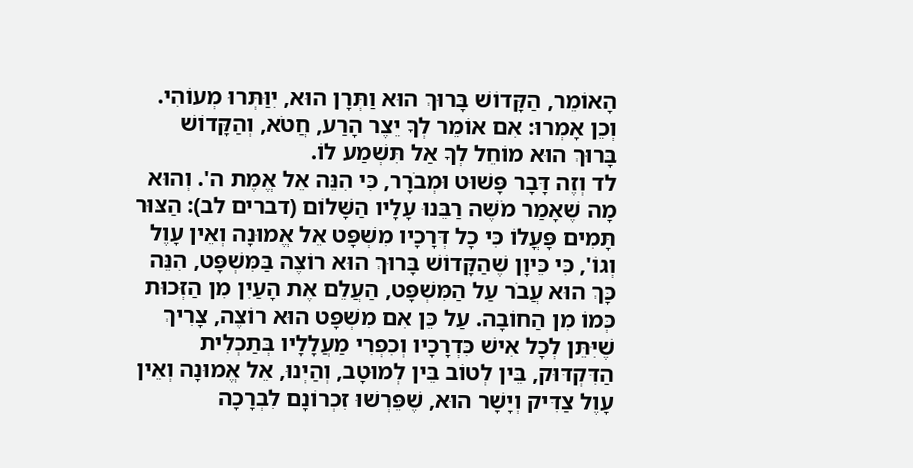הָאוֹמֵר, הַקָּדוֹשׁ בָּרוּךְ הוּא וַתְּרָן הוּא, יִוַּתְּרוּ מְעוֹהִי. וְכֵן אָמְרוּ: אִם אוֹמֵר לְךָ יֵצֶר הָרַע, חֲטֹא, וְהַקָּדוֹשׁ בָּרוּךְ הוּא מוֹחֵל לְךָ אַל תִּשְׁמַע לוֹ.
לד וְזֶה דָּבָר פָּשׁוּט וּמְבֹרָר, כִּי הִנֵּה אֵל אֱמֶת ה'. וְהוּא מָה שֶׁאָמַר מֹשֶׁה רַבֵּנוּ עָלָיו הַשָּׁלוֹם (דברים לב): הַצּוּר תָּמִים פָּעֳלוֹ כִּי כָל דְּרָכָיו מִשְׁפָּט אֵל אֱמוּנָה וְאֵין עָוֶל וְגוֹ', כִּי כֵּיוָן שֶׁהַקָּדוֹשׁ בָּרוּךְ הוּא רוֹצֶה בַּמִּשְׁפָּט, הִנֵּה כָּךְ הוּא עֲבֹר עַל הַמִּשְׁפָּט, הַעֲלֵם אֶת הָעַיִן מִן הַזְּכוּת כְּמוֹ מִן הַחוֹבָה. עַל כֵּן אִם מִשְׁפָּט הוּא רוֹצֶה, צָרִיךְ שֶׁיִּתֵּן לְכָל אִישׁ כִּדְרָכָיו וְכִפְרִי מַעֲלָלָיו בְּתַכְלִית הַדִּקְדּוּק, בֵּין לְטוֹב בֵּין לְמוּטָב, וְהַיְנוּ, אֵל אֱמוּנָה וְאֵין עָוֶל צַדִּיק וְיָשָׁר הוּא, שֶׁפֵּרְשׁוּ זִכְרוֹנָם לִבְרָכָה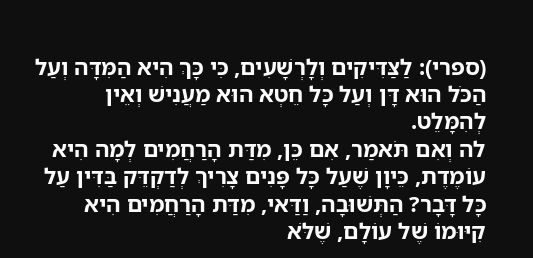(ספרי): לַצַּדִּיקִים וְלָרְשָׁעִים, כִּי כָּךְ הִיא הַמִּדָּה וְעַל הַכֹּל הוּא דָּן וְעַל כָּל חֵטְא הוּא מַעֲנִישׁ וְאֵין לְהִמָּלֵט.
לה וְאִם תֹּאמַר, אִם כֵּן, מִדַּת הָרַחֲמִים לְמָה הִיא עוֹמֶדֶת, כֵּיוָן שֶׁעַל כָּל פָּנִים צָרִיךְ לְדַקְדֵּק בַּדִּין עַל כָּל דָּבָר? הַתְּשׁוּבָה, וַדַּאי, מִדַּת הָרַחֲמִים הִיא קִיּוּמוֹ שֶׁל עוֹלָם, שֶׁלֹּא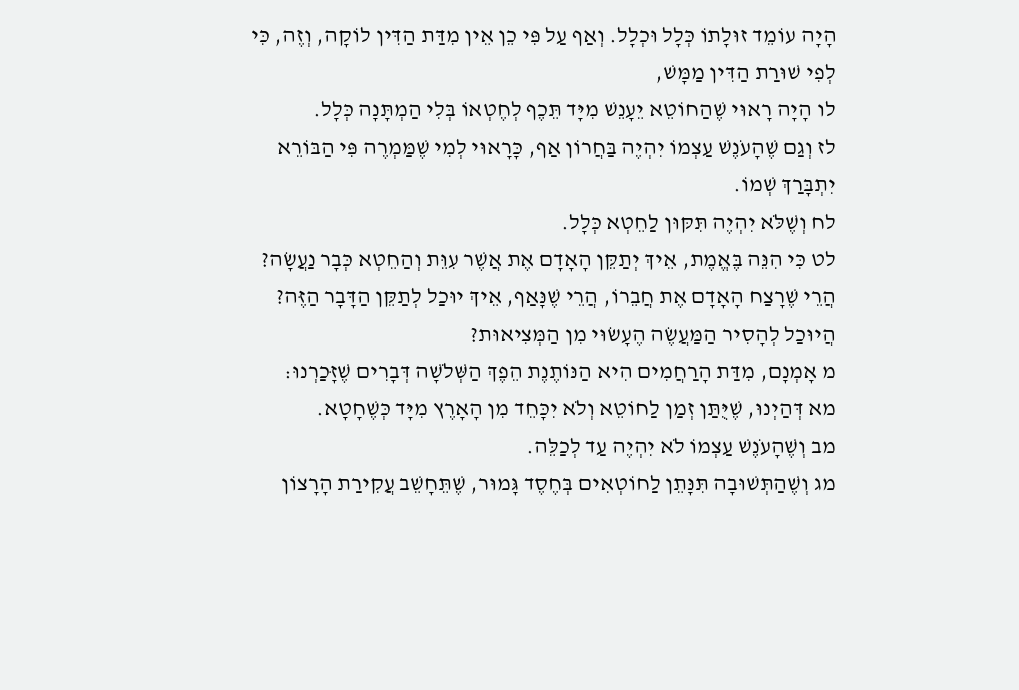הָיָה עוֹמֵד זוּלָתוֹ כְּלָל וּכְלָל. וְאַף עַל פִּי כֵן אֵין מִדַּת הַדִּין לוֹקָה, וְזֶה, כִּי לְפִי שׁוּרַת הַדִּין מַמָּשׁ,
לו הָיָה רָאוּי שֶׁהַחוֹטֵא יֵעָנֵשׁ מִיָּד תֵּכֶף לְחֶטְאוֹ בְּלִי הַמְתָּנָה כְּלָל.
לז וְגַם שֶׁהָעֹנֶשׁ עַצְמוֹ יִהְיֶה בַּחֲרוֹן אַף, כָּרָאוּי לְמִי שֶׁמַּמְרֶה פִּי הַבּוֹרֵא יִתְבָּרַךְ שְׁמוֹ.
לח וְשֶׁלֹּא יִהְיֶה תִּקּוּן לַחֵטְא כְּלָל.
לט כִּי הִנֵּה בֶּאֱמֶת, אֵיךְ יְתַקֵּן הָאָדָם אֶת אֲשֶׁר עִוֵּת וְהַחֵטְא כְּבָר נַעֲשָׂה? הֲרֵי שֶׁרָצַח הָאָדָם אֶת חֲבֵרוֹ, הֲרֵי שֶׁנָּאַף, אֵיךְ יוּכַל לְתַקֵּן הַדָּבָר הַזֶּה? הֲיוּכַל לְהָסִיר הַמַּעֲשֶׂה הֶעָשׂוּי מִן הַמְּצִיאוּת?
מ אָמְנָם, מִדַּת הָרַחֲמִים הִיא הַנּוֹתֶנֶת הֵפֶךְ הַשְּׁלֹשָׁה דְּבָרִים שֶׁזָּכַרְנוּ:
מא דְּהַיְנוּ, שֶׁיֻּתַּן זְמַן לַחוֹטֵא וְלֹא יִכָּחֵד מִן הָאָרֶץ מִיָּד כְּשֶׁחָטָא.
מב וְשֶׁהָעֹנֶשׁ עַצְמוֹ לֹא יִהְיֶה עַד לְכַלֵּה.
מג וְשֶׁהַתְּשׁוּבָה תִּנָּתֵן לַחוֹטְאִים בְּחֶסֶד גָּמוּר, שֶׁתֵּחָשֵׁב עֲקִירַת הָרָצוֹן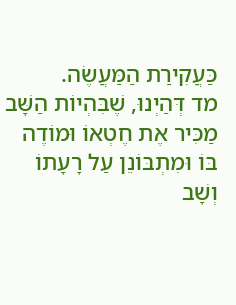כַּעֲקִירַת הַמַּעֲשֶׂה.
מד דְּהַיְנוּ, שֶׁבִּהְיוֹת הַשָּׁב מַכִּיר אֶת חֶטְאוֹ וּמוֹדֶה בּוֹ וּמִתְבּוֹנֵן עַל רָעָתוֹ וְשָׁב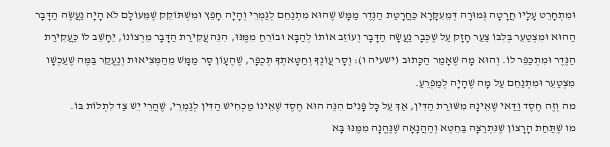וּמִתְחָרֵט עָלָיו חֲרָטָה גְּמוּרָה דְּמֵעִקָּרָא כַּחֲרָטַת הַנֶּדֶר מַמָּשׁ שֶׁהוּא מִתְנַחֵם לְגַמְרֵי וְהָיָה חָפֵץ וּמִשְׁתּוֹקֵק שֶׁמֵּעוֹלָם לֹא הָיָה נַעֲשֶׂה הַדָּבָר הַהוּא וּמִצְטַעֵר בְּלִבּוֹ צַעַר חָזָק עַל שֶׁכְּבָר נַעֲשָׂה הַדָּבָר וְעוֹזֵב אוֹתוֹ לְהַבָּא וּבוֹרֵחַ מִמֶּנּוּ, הִנֵּה עֲקִירַת הַדָּבָר מֵרְצוֹנוֹ, יֵחָשֵׁב לוֹ כַּעֲקִירַת הַנֶּדֶר וּמִתְכַּפֵּר לוֹ. וְהוּא מָה שֶׁאָמַר הַכָּתוּב (ישעיה ו): וְסָר עֲוֹנֶךָ וְחַטָּאתְךָ תְּכֻפָּר, שֶׁהֶעָוֹן סָר מַמָּשׁ מֵהַמְּצִיאוּת וְנֶעֱקַר בַּמֶּה שֶׁעַכְשָׁו מִצְטַעֵר וּמִתְנַחֵם עַל מָה שֶׁהָיָה לְמַפְרֵעַ.
מה וְזֶה חֶסֶד וַדַּאי שֶׁאֵינָהּ מִשּׁוּרַת הַדִּין, אַךְ עַל כָּל פָּנִים הִנֵּה הוּא חֶסֶד שֶׁאֵינוֹ מַכְחִישׁ הַדִּין לְגַמְרֵי, שֶׁהֲרֵי יֵשׁ צַד לִתְלוֹת בּוֹ.
מו שֶׁתַּחַת הָרָצוֹן שֶׁנִּתְרַצָּה בַּחֵטְא וְהַהֲנָאָה שֶׁנֶּהֱנָה מִמֶּנּוּ בָּא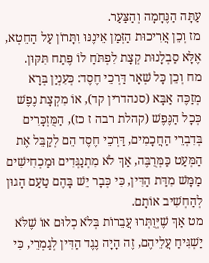עַתָּה הַנֶּחָמָה וְהַצַּעַר.
מז וְכֵן אֲרִיכוּת הַזְּמַן אֵינֶנּוּ וִתָּרוֹן עַל הַחֵטְא, אֶלָּא סַבְלָנוּת קְצָת לִפְתֹּחַ לוֹ פֶּתַח תִּקּוּן.
מח וְכֵן כָּל שְׁאָר דַּרְכֵי חֶסֶד: כְּעִנְיַן בְּרָא מְזַכֶּה אַבָּא (סנהדרין קד), אוֹ מִקְצָת נֶפֶשׁ כְּכָל הַנֶּפֶשׁ (קהלת רבה ז כז), הַמֻּזְכָּרִים בְּדִבְרֵי הַחֲכָמִים, דַּרְכֵי חֶסֶד הֵם לְקַבֵּל אֶת הַמְּעַט כַּמְּרֻבֶּה, אַךְ לֹא מִתְנַגְּדִים וּמַכְחִישִׁים מַמָּשׁ מִדַּת הַדִּין, כִּי כְּבָר יֵשׁ בָּהֶם טַעַם הָגוּן לְהַחְשִׁיב אוֹתָם.
מט אַךְ שֶׁיְּוֻתְּרוּ עֲבֵרוֹת בְּלֹא כְלוּם אוֹ שֶׁלֹּא יַשְׁגִּיחַ עֲלֵיהֶם, זֶה הָיָה נֶגֶד הַדִּין לְגַמְרֵי, כִּי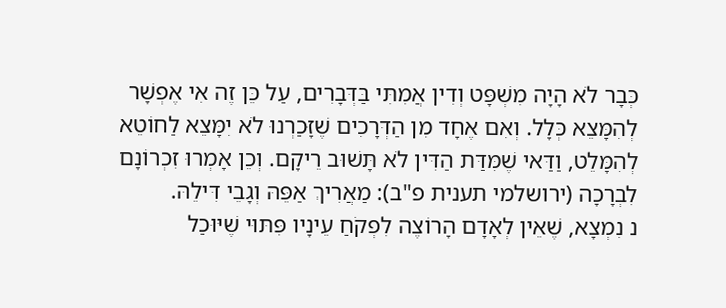כְּבָר לֹא הָיָה מִשְׁפָּט וְדִין אֲמִתִּי בַּדְּבָרִים, עַל כֵּן זֶה אִי אֶפְשָׁר לְהִמָּצֵא כְּלָל. וְאִם אֶחָד מִן הַדְּרָכִים שֶׁזָּכַרְנוּ לֹא יִמָּצֵא לַחוֹטֵא לְהִמָּלֵט, וַדַּאי שֶׁמִּדַּת הַדִּין לֹא תָּשׁוּב רֵיקָם. וְכֵן אָמְרוּ זִכְרוֹנָם לִבְרָכָה (ירושלמי תענית פ"ב): מַאֲרִיךְ אַפֵּהּ וְגָבֵי דִּילֵהּ.
נ נִמְצָא, שֶׁאֵין לְאָדָם הָרוֹצֶה לִפְקֹחַ עֵינָיו פִּתּוּי שֶׁיּוּכַל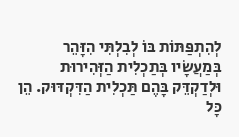לְהִתְפַּתּוֹת בּוֹ לְבִלְתִּי הִזָּהֵר בְּמַעֲשָׂיו בְּתַכְלִית הַזְּהִירוּת וּלְדַקְדֵּק בָּהֶם תַּכְלִית הַדִּקְדּוּק. הֵן כָּל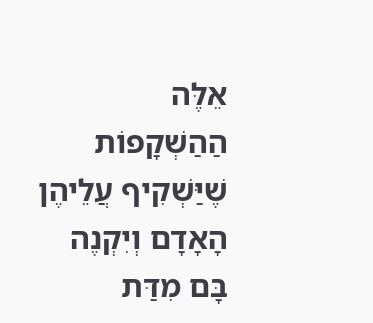אֵלֶּה הַהַשְׁקָפוֹת שֶׁיַּשְׁקִיף עֲלֵיהֶן הָאָדָם וְיִקְנֶה בָּם מִדַּת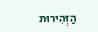הַזְּהִירוּת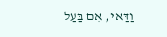וַדַּאי, אִם בַּעַל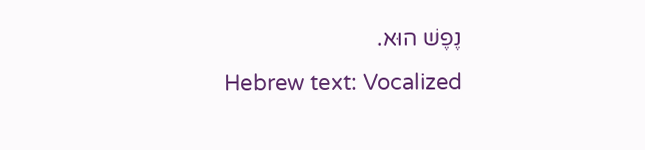נֶפֶשׁ הוּא.
Hebrew text: Vocalized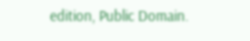edition, Public Domain.